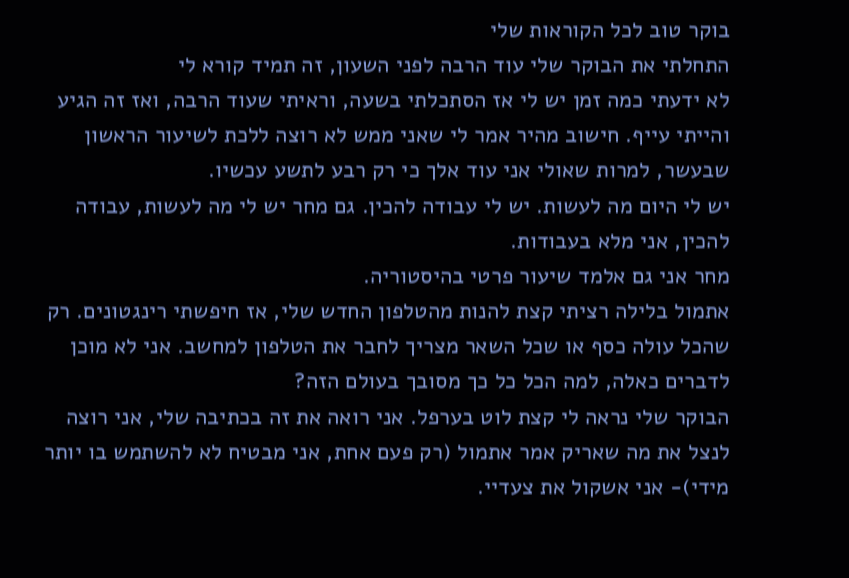בוקר טוב לכל הקוראות שלי
התחלתי את הבוקר שלי עוד הרבה לפני השעון, זה תמיד קורא לי
לא ידעתי כמה זמן יש לי אז הסתכלתי בשעה, וראיתי שעוד הרבה, ואז זה הגיע והייתי עייף. חישוב מהיר אמר לי שאני ממש לא רוצה ללכת לשיעור הראשון שבעשר, למרות שאולי אני עוד אלך כי רק רבע לתשע עכשיו.
יש לי היום מה לעשות. יש לי עבודה להכין. גם מחר יש לי מה לעשות, עבודה להכין, אני מלא בעבודות.
מחר אני גם אלמד שיעור פרטי בהיסטוריה.
אתמול בלילה רציתי קצת להנות מהטלפון החדש שלי, אז חיפשתי רינגטונים. רק שהכל עולה כסף או שכל השאר מצריך לחבר את הטלפון למחשב. אני לא מוכן לדברים כאלה, למה הכל כל כך מסובך בעולם הזה?
הבוקר שלי נראה לי קצת לוט בערפל. אני רואה את זה בכתיבה שלי, אני רוצה לנצל את מה שאריק אמר אתמול (רק פעם אחת, אני מבטיח לא להשתמש בו יותר מידי)- אני אשקול את צעדיי.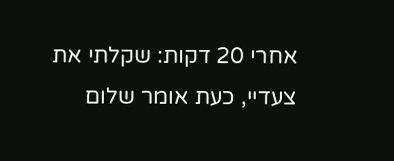אחרי 20 דקות: שקלתי את צעדיי, כעת אומר שלום